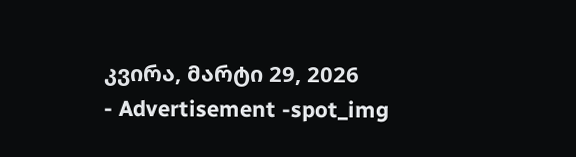კვირა, მარტი 29, 2026
- Advertisement -spot_img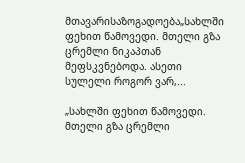მთავარისაზოგადოება„სახლში ფეხით წამოვედი. მთელი გზა ცრემლი ნიკაპთან მეფსკვნებოდა. ასეთი სულელი როგორ ვარ,...

„სახლში ფეხით წამოვედი. მთელი გზა ცრემლი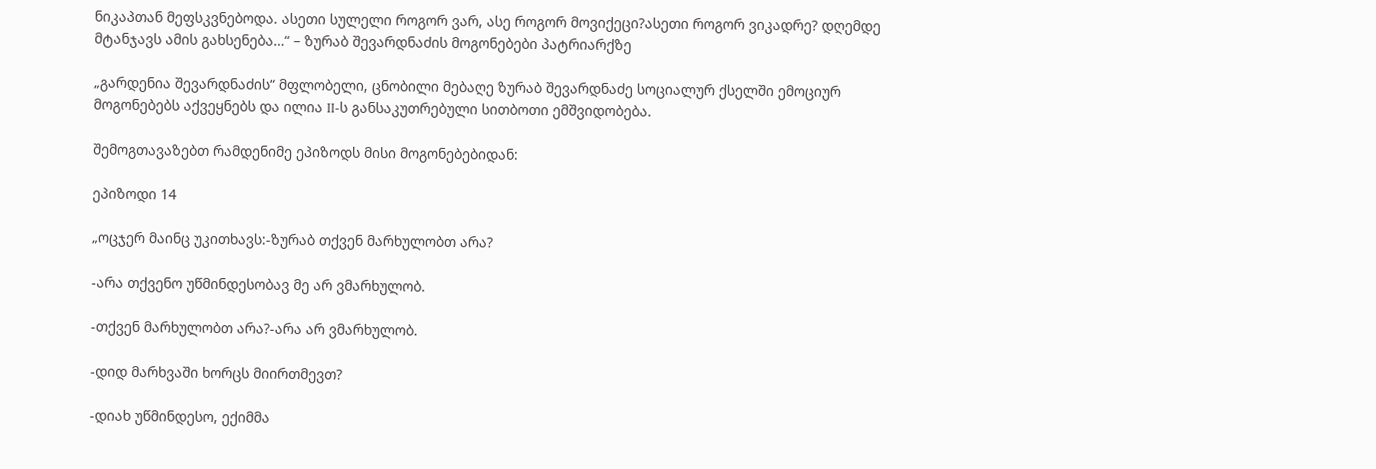ნიკაპთან მეფსკვნებოდა. ასეთი სულელი როგორ ვარ, ასე როგორ მოვიქეცი?ასეთი როგორ ვიკადრე? დღემდე მტანჯავს ამის გახსენება…“ – ზურაბ შევარდნაძის მოგონებები პატრიარქზე

„გარდენია შევარდნაძის“ მფლობელი, ცნობილი მებაღე ზურაბ შევარდნაძე სოციალურ ქსელში ემოციურ მოგონებებს აქვეყნებს და ილია II-ს განსაკუთრებული სითბოთი ემშვიდობება.

შემოგთავაზებთ რამდენიმე ეპიზოდს მისი მოგონებებიდან:

ეპიზოდი 14

„ოცჯერ მაინც უკითხავს:-ზურაბ თქვენ მარხულობთ არა?

-არა თქვენო უწმინდესობავ მე არ ვმარხულობ.

-თქვენ მარხულობთ არა?-არა არ ვმარხულობ.

-დიდ მარხვაში ხორცს მიირთმევთ?

-დიახ უწმინდესო, ექიმმა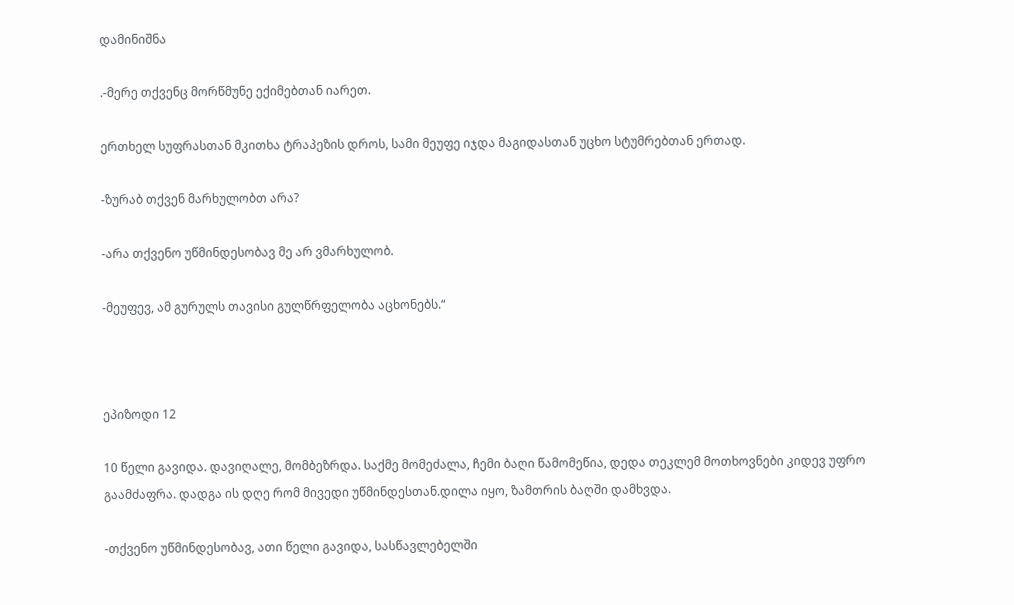დამინიშნა

.-მერე თქვენც მორწმუნე ექიმებთან იარეთ.

ერთხელ სუფრასთან მკითხა ტრაპეზის დროს, სამი მეუფე იჯდა მაგიდასთან უცხო სტუმრებთან ერთად.

-ზურაბ თქვენ მარხულობთ არა?

-არა თქვენო უწმინდესობავ მე არ ვმარხულობ.

-მეუფევ, ამ გურულს თავისი გულწრფელობა აცხონებს.“



ეპიზოდი 12

10 წელი გავიდა. დავიღალე, მომბეზრდა. საქმე მომეძალა, ჩემი ბაღი წამომეწია, დედა თეკლემ მოთხოვნები კიდევ უფრო გაამძაფრა. დადგა ის დღე რომ მივედი უწმინდესთან.დილა იყო, ზამთრის ბაღში დამხვდა.

-თქვენო უწმინდესობავ, ათი წელი გავიდა, სასწავლებელში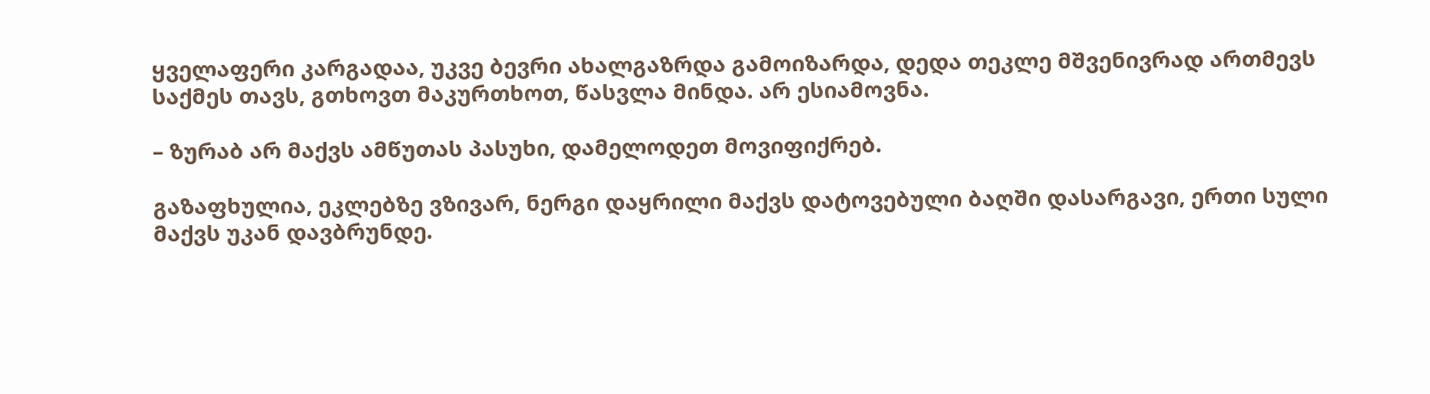ყველაფერი კარგადაა, უკვე ბევრი ახალგაზრდა გამოიზარდა, დედა თეკლე მშვენივრად ართმევს საქმეს თავს, გთხოვთ მაკურთხოთ, წასვლა მინდა. არ ესიამოვნა.

– ზურაბ არ მაქვს ამწუთას პასუხი, დამელოდეთ მოვიფიქრებ.

გაზაფხულია, ეკლებზე ვზივარ, ნერგი დაყრილი მაქვს დატოვებული ბაღში დასარგავი, ერთი სული მაქვს უკან დავბრუნდე.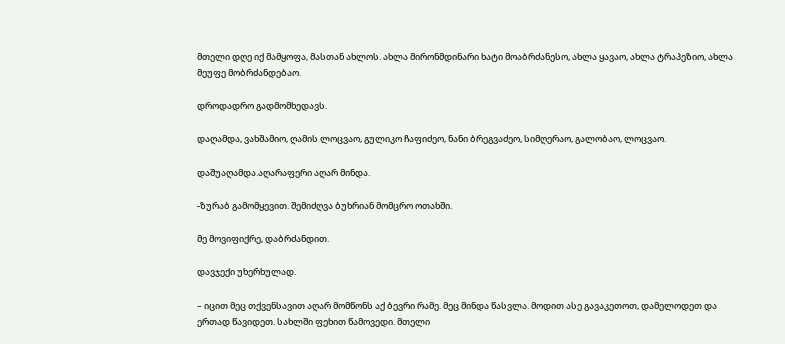მთელი დღე იქ მამყოფა, მასთან ახლოს. ახლა მირონმდინარი ხატი მოაბრძანესო, ახლა ყავაო, ახლა ტრაპეზიო, ახლა მეუფე მობრძანდებაო.

დროდადრო გადმომხედავს.

დაღამდა, ვახშამიო, ღამის ლოცვაო, გულიკო ჩაფიძეო, ნანი ბრეგვაძეო, სიმღერაო, გალობაო, ლოცვაო.

დაშუაღამდა.აღარაფერი აღარ მინდა.

-ზურაბ გამომყევით. შემიძღვა ბუხრიან მომცრო ოთახში.

მე მოვიფიქრე, დაბრძანდით.

დავჯექი უხერხულად.

– იცით მეც თქვენსავით აღარ მომწონს აქ ბევრი რამე. მეც მინდა წასვლა. მოდით ასე გავაკეთოთ, დამელოდეთ და ერთად წავიდეთ. სახლში ფეხით წამოვედი. მთელი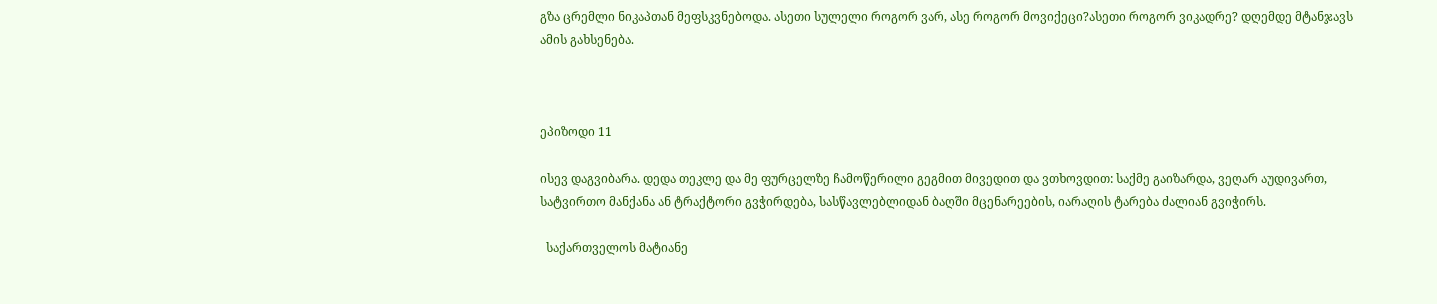გზა ცრემლი ნიკაპთან მეფსკვნებოდა. ასეთი სულელი როგორ ვარ, ასე როგორ მოვიქეცი?ასეთი როგორ ვიკადრე? დღემდე მტანჯავს ამის გახსენება.



ეპიზოდი 11

ისევ დაგვიბარა. დედა თეკლე და მე ფურცელზე ჩამოწერილი გეგმით მივედით და ვთხოვდით: საქმე გაიზარდა, ვეღარ აუდივართ, სატვირთო მანქანა ან ტრაქტორი გვჭირდება, სასწავლებლიდან ბაღში მცენარეების, იარაღის ტარება ძალიან გვიჭირს.

  საქართველოს მატიანე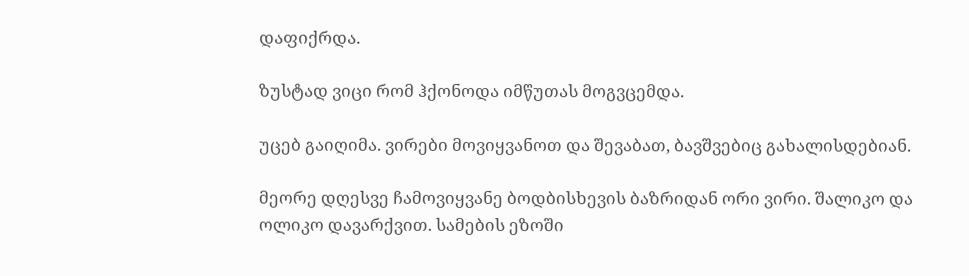დაფიქრდა.

ზუსტად ვიცი რომ ჰქონოდა იმწუთას მოგვცემდა.

უცებ გაიღიმა. ვირები მოვიყვანოთ და შევაბათ, ბავშვებიც გახალისდებიან.

მეორე დღესვე ჩამოვიყვანე ბოდბისხევის ბაზრიდან ორი ვირი. შალიკო და ოლიკო დავარქვით. სამების ეზოში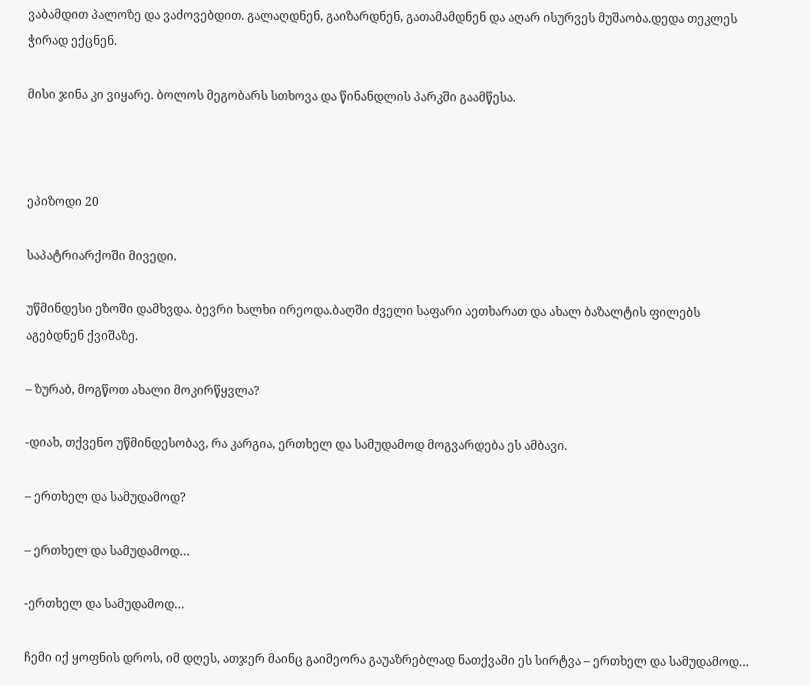ვაბამდით პალოზე და ვაძოვებდით. გალაღდნენ, გაიზარდნენ, გათამამდნენ და აღარ ისურვეს მუშაობა.დედა თეკლეს ჭირად ექცნენ.

მისი ჯინა კი ვიყარე. ბოლოს მეგობარს სთხოვა და წინანდლის პარკში გაამწესა.



ეპიზოდი 20

საპატრიარქოში მივედი.

უწმინდესი ეზოში დამხვდა. ბევრი ხალხი ირეოდა.ბაღში ძველი საფარი აეთხარათ და ახალ ბაზალტის ფილებს აგებდნენ ქვიშაზე.

– ზურაბ, მოგწოთ ახალი მოკირწყვლა?

-დიახ, თქვენო უწმინდესობავ, რა კარგია, ერთხელ და სამუდამოდ მოგვარდება ეს ამბავი.

– ერთხელ და სამუდამოდ?

– ერთხელ და სამუდამოდ…

-ერთხელ და სამუდამოდ…

ჩემი იქ ყოფნის დროს, იმ დღეს, ათჯერ მაინც გაიმეორა გაუაზრებლად ნათქვამი ეს სირტვა – ერთხელ და სამუდამოდ…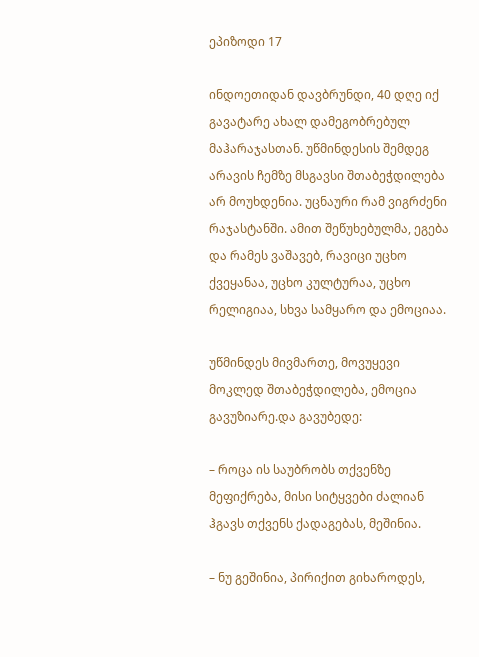ეპიზოდი 17

ინდოეთიდან დავბრუნდი, 40 დღე იქ გავატარე ახალ დამეგობრებულ მაჰარაჯასთან. უწმინდესის შემდეგ არავის ჩემზე მსგავსი შთაბეჭდილება არ მოუხდენია. უცნაური რამ ვიგრძენი რაჯასტანში. ამით შეწუხებულმა, ეგება და რამეს ვაშავებ, რავიცი უცხო ქვეყანაა, უცხო კულტურაა, უცხო რელიგიაა, სხვა სამყარო და ემოციაა.

უწმინდეს მივმართე, მოვუყევი მოკლედ შთაბეჭდილება, ემოცია გავუზიარე.და გავუბედე:

– როცა ის საუბრობს თქვენზე მეფიქრება, მისი სიტყვები ძალიან ჰგავს თქვენს ქადაგებას, მეშინია.

– ნუ გეშინია, პირიქით გიხაროდეს,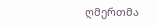ღმერთმა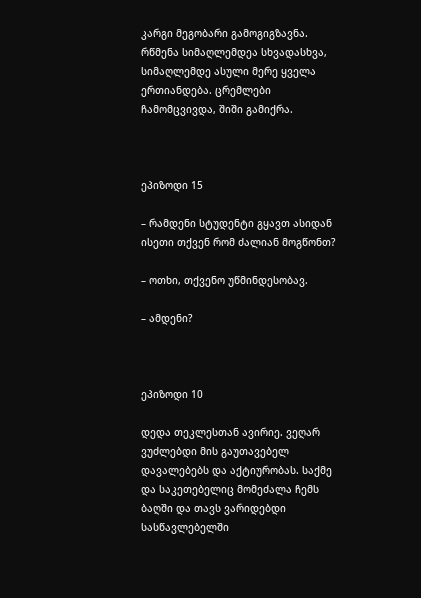კარგი მეგობარი გამოგიგზავნა. რწმენა სიმაღლემდეა სხვადასხვა, სიმაღლემდე ასული მერე ყველა ერთიანდება. ცრემლები ჩამომცვივდა, შიში გამიქრა.



ეპიზოდი 15

– რამდენი სტუდენტი გყავთ ასიდან ისეთი თქვენ რომ ძალიან მოგწონთ?

– ოთხი, თქვენო უწმინდესობავ.

– ამდენი?



ეპიზოდი 10

დედა თეკლესთან ავირიე. ვეღარ ვუძლებდი მის გაუთავებელ დავალებებს და აქტიურობას. საქმე და საკეთებელიც მომეძალა ჩემს ბაღში და თავს ვარიდებდი სასწავლებელში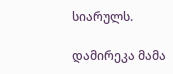სიარულს.

დამირეკა მამა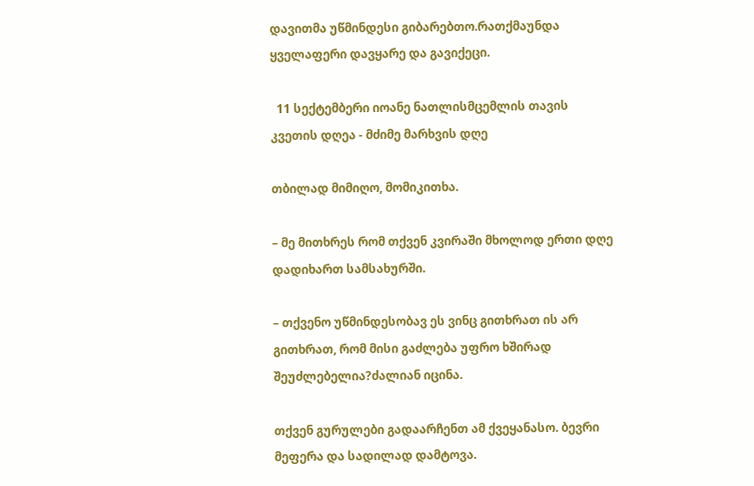დავითმა უწმინდესი გიბარებთო.რათქმაუნდა ყველაფერი დავყარე და გავიქეცი.

  11 სექტემბერი იოანე ნათლისმცემლის თავის კვეთის დღეა - მძიმე მარხვის დღე

თბილად მიმიღო, მომიკითხა.

– მე მითხრეს რომ თქვენ კვირაში მხოლოდ ერთი დღე დადიხართ სამსახურში.

– თქვენო უწმინდესობავ ეს ვინც გითხრათ ის არ გითხრათ, რომ მისი გაძლება უფრო ხშირად შეუძლებელია?ძალიან იცინა.

თქვენ გურულები გადაარჩენთ ამ ქვეყანასო. ბევრი მეფერა და სადილად დამტოვა.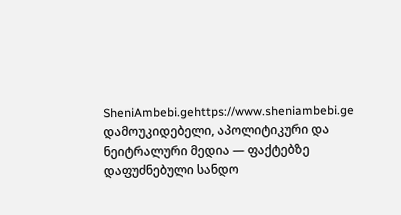SheniAmbebi.gehttps://www.sheniambebi.ge
დამოუკიდებელი, აპოლიტიკური და ნეიტრალური მედია — ფაქტებზე დაფუძნებული სანდო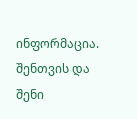ინფორმაცია. შენთვის და შენი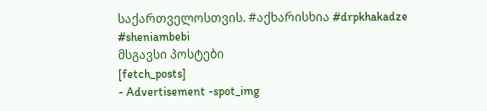საქართველოსთვის. #აქხარისხია #drpkhakadze #sheniambebi
მსგავსი პოსტები
[fetch_posts]
- Advertisement -spot_img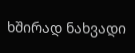ხშირად ნახვადი